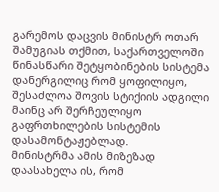გარემოს დაცვის მინისტრ ოთარ შამუგიას თქმით, საქართველოში წინასწარი შეტყობინების სისტემა დანერგილიც რომ ყოფილიყო, შესაძლოა შოვის სტიქიის ადგილი მაინც არ შერჩეულიყო გაფრთხილების სისტემის დასამონტაჟებლად.
მინისტრმა ამის მიზეზად დაასახელა ის, რომ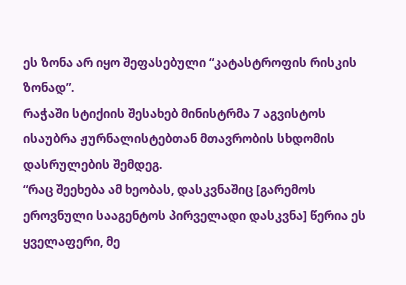ეს ზონა არ იყო შეფასებული “კატასტროფის რისკის ზონად”.
რაჭაში სტიქიის შესახებ მინისტრმა 7 აგვისტოს ისაუბრა ჟურნალისტებთან მთავრობის სხდომის დასრულების შემდეგ.
“რაც შეეხება ამ ხეობას, დასკვნაშიც [გარემოს ეროვნული სააგენტოს პირველადი დასკვნა] წერია ეს ყველაფერი, მე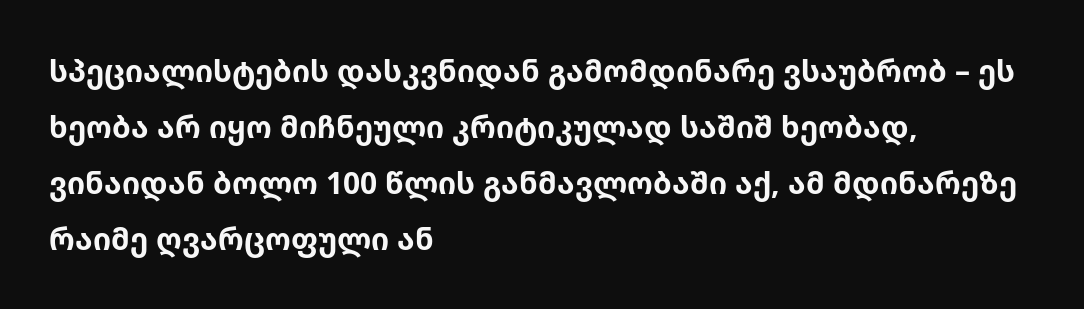სპეციალისტების დასკვნიდან გამომდინარე ვსაუბრობ – ეს ხეობა არ იყო მიჩნეული კრიტიკულად საშიშ ხეობად, ვინაიდან ბოლო 100 წლის განმავლობაში აქ, ამ მდინარეზე რაიმე ღვარცოფული ან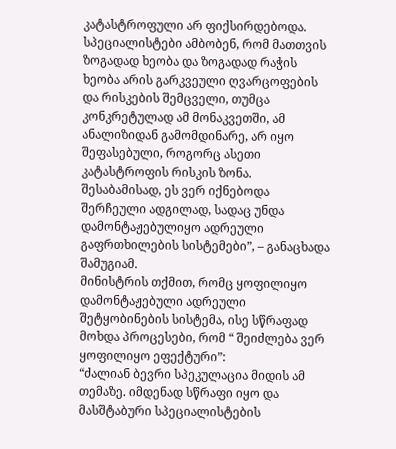კატასტროფული არ ფიქსირდებოდა. სპეციალისტები ამბობენ, რომ მათთვის ზოგადად ხეობა და ზოგადად რაჭის ხეობა არის გარკვეული ღვარცოფების და რისკების შემცველი, თუმცა კონკრეტულად ამ მონაკვეთში, ამ ანალიზიდან გამომდინარე, არ იყო შეფასებული, როგორც ასეთი კატასტროფის რისკის ზონა.
შესაბამისად, ეს ვერ იქნებოდა შერჩეული ადგილად, სადაც უნდა დამონტაჟებულიყო ადრეული გაფრთხილების სისტემები”, – განაცხადა შამუგიამ.
მინისტრის თქმით, რომც ყოფილიყო დამონტაჟებული ადრეული შეტყობინების სისტემა, ისე სწრაფად მოხდა პროცესები, რომ “ შეიძლება ვერ ყოფილიყო ეფექტური”:
“ძალიან ბევრი სპეკულაცია მიდის ამ თემაზე. იმდენად სწრაფი იყო და მასშტაბური სპეციალისტების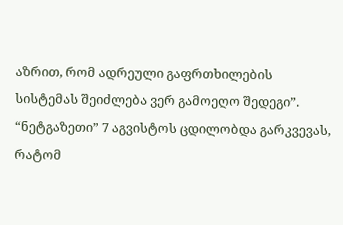აზრით, რომ ადრეული გაფრთხილების სისტემას შეიძლება ვერ გამოეღო შედეგი”.
“ნეტგაზეთი” 7 აგვისტოს ცდილობდა გარკვევას, რატომ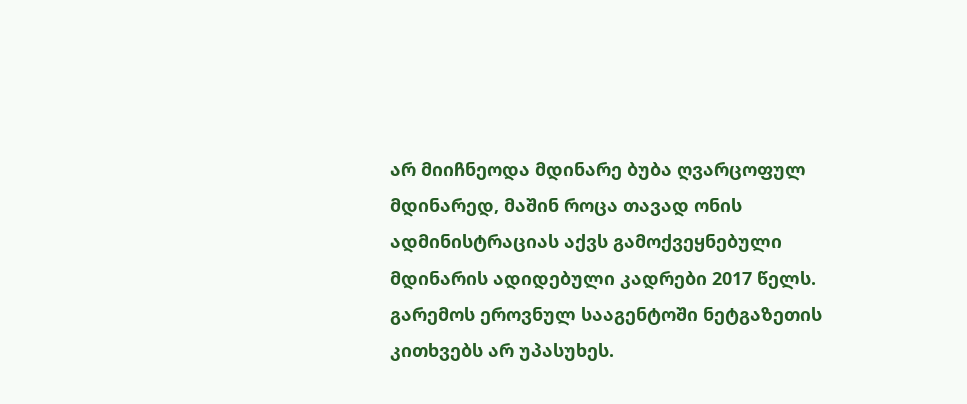არ მიიჩნეოდა მდინარე ბუბა ღვარცოფულ მდინარედ, მაშინ როცა თავად ონის ადმინისტრაციას აქვს გამოქვეყნებული მდინარის ადიდებული კადრები 2017 წელს.
გარემოს ეროვნულ სააგენტოში ნეტგაზეთის კითხვებს არ უპასუხეს.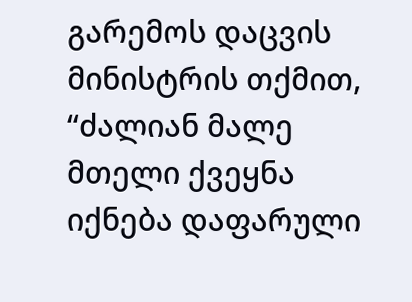გარემოს დაცვის მინისტრის თქმით, “ძალიან მალე მთელი ქვეყნა იქნება დაფარული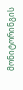მონიტორინგის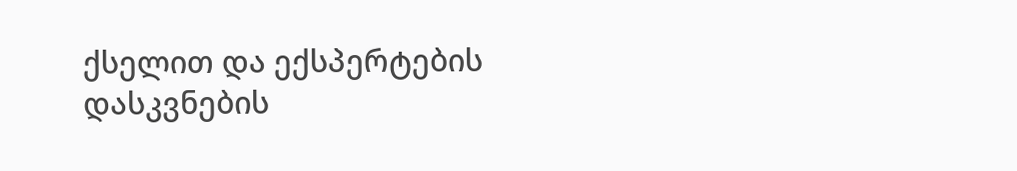ქსელით და ექსპერტების დასკვნების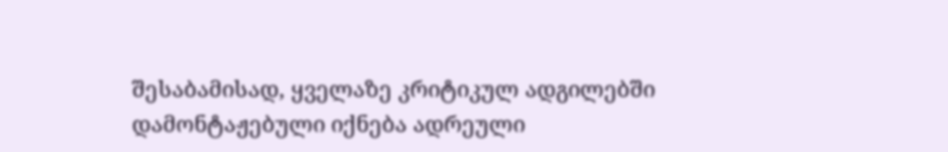შესაბამისად, ყველაზე კრიტიკულ ადგილებში დამონტაჟებული იქნება ადრეული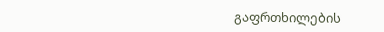გაფრთხილების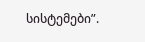სისტემები”.